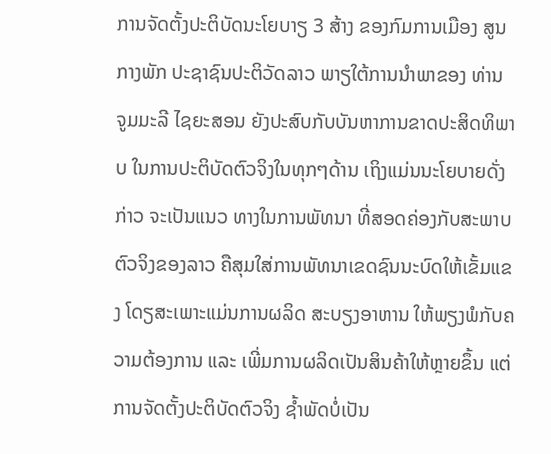ການຈັດຕັ້ງປະຕິບັດນະໂຍບາຽ 3 ສ້າງ ຂອງກົມການເມືອງ ສູນກາງພັກ ປະຊາຊົນປະຕິວັດລາວ ພາຽໃຕ້ການນໍາພາຂອງ ທ່ານ ຈູມມະລີ ໄຊຍະສອນ ຍັງປະສົບກັບບັນຫາການຂາດປະສິດທິພາບ ໃນການປະຕິບັດຕົວຈິງໃນທຸກໆດ້ານ ເຖິງແມ່ນນະໂຍບາຍດັ່ງກ່າວ ຈະເປັນແນວ ທາງໃນການພັທນາ ທີ່ສອດຄ່ອງກັບສະພາບຕົວຈິງຂອງລາວ ຄືສຸມໃສ່ການພັທນາເຂດຊົນນະບົດໃຫ້ເຂັ້ມແຂງ ໂດຽສະເພາະແມ່ນການຜລິດ ສະບຽງອາຫານ ໃຫ້ພຽງພໍກັບຄວາມຕ້ອງການ ແລະ ເພີ່ມການຜລິດເປັນສິນຄ້າໃຫ້ຫຼາຍຂຶ້ນ ແຕ່ການຈັດຕັ້ງປະຕິບັດຕົວຈິງ ຊໍ້າພັດບໍ່ເປັນ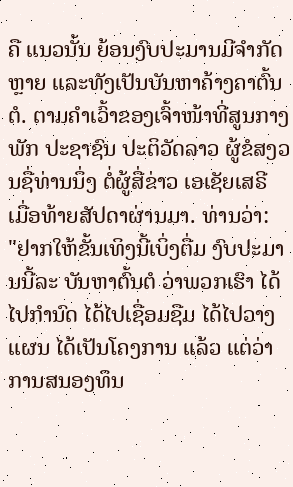ຄື ແນວນັ້ນ ຍ້ອນງົບປະມານມີຈໍາກັດຫຼາຍ ແລະທັງເປັນບັນຫາຄ້າງຄາຕົ້ນຕໍ. ຕາມຄໍາເວົ້າຂອງເຈົ້າໜ້າທີ່ສູນກາງພັກ ປະຊາຊົນ ປະຕິວັດລາວ ຜູ້ຂໍສງວນຊື່ທ່ານນຶ່ງ ຕໍ່ຜູ້ສື່ຂ່າວ ເອເຊັຍເສຣີ ເມື່ອທ້າຍສັປດາຜ່ານມາ. ທ່ານວ່າ:
"ຢາກໃຫ້ຂັ້ນເທິງນີ້ເບິ່ງຕື່ມ ງົບປະມານນີ້ລະ ບັນຫາຕົ້ນຕໍ ວ່າພວກເຮົາ ໄດ້ໄປກໍານົດ ໄດ້ໄປເຊື່ອມຊືມ ໄດ້ໄປວາງແຜນ ໄດ້ເປັນໂຄງການ ແລ້ວ ແຕ່ວ່າການສນອງທຶນ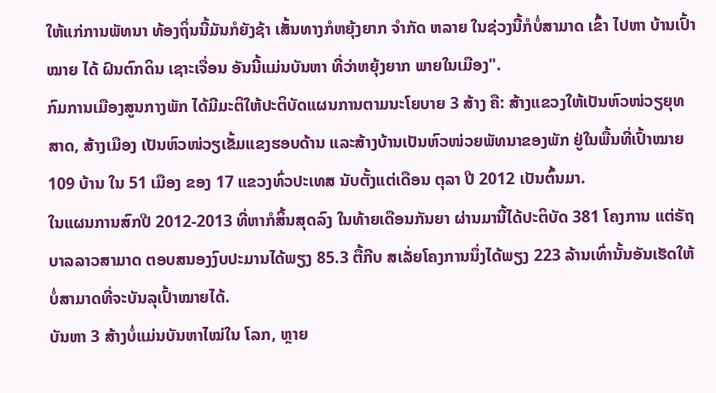ໃຫ້ແກ່ການພັທນາ ທ້ອງຖິ່ນນີ້ມັນກໍຍັງຊ້າ ເສັ້ນທາງກໍຫຍຸ້ງຍາກ ຈໍາກັດ ຫລາຍ ໃນຊ່ວງນີ້ກໍບໍ່ສາມາດ ເຂົ້າ ໄປຫາ ບ້ານເປົ້າໝາຍ ໄດ້ ຝົນຕົກດິນ ເຊາະເຈື່ອນ ອັນນີ້ແມ່ນບັນຫາ ທີ່ວ່າຫຍຸ້ງຍາກ ພາຍໃນເມືອງ".
ກົມການເມືອງສູນກາງພັກ ໄດ້ມີມະຕິໃຫ້ປະຕິບັດແຜນການຕາມນະໂຍບາຍ 3 ສ້າງ ຄື: ສ້າງແຂວງໃຫ້ເປັນຫົວໜ່ວຽຍຸທສາດ, ສ້າງເມືອງ ເປັນຫົວໜ່ວຽເຂັ້ມແຂງຮອບດ້ານ ແລະສ້າງບ້ານເປັນຫົວໜ່ວຍພັທນາຂອງພັກ ຢູ່ໃນພື້ນທີ່ເປົ້າໝາຍ 109 ບ້ານ ໃນ 51 ເມືອງ ຂອງ 17 ແຂວງທົ່ວປະເທສ ນັບຕັ້ງແຕ່ເດືອນ ຕຸລາ ປີ 2012 ເປັນຕົ້ນມາ.
ໃນແຜນການສົກປີ 2012-2013 ທີ່ຫາກໍສິ້ນສຸດລົງ ໃນທ້າຍເດືອນກັນຍາ ຜ່ານມານີ້ໄດ້ປະຕິບັດ 381 ໂຄງການ ແຕ່ຣັຖບາລລາວສາມາດ ຕອບສນອງງົບປະມານໄດ້ພຽງ 85.3 ຕື້ກີບ ສເລັ່ຍໂຄງການນຶ່ງໄດ້ພຽງ 223 ລ້ານເທົ່ານັ້ນອັນເຮັດໃຫ້ບໍ່ສາມາດທີ່ຈະບັນລຸເປົ້າໝາຍໄດ້.
ບັນຫາ 3 ສ້າງບໍ່ແມ່ນບັນຫາໄໝ່ໃນ ໂລກ, ຫຼາຍ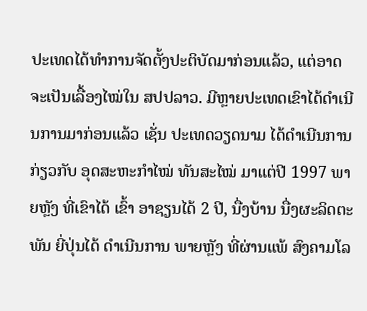ປະເທດໄດ້ທຳການຈັດຕັ້ງປະຕິບັດມາກ່ອນແລ້ວ, ແຕ່ອາດຈະເປັນເລື້ອງໄໝ່ໃນ ສປປລາວ. ມີຫຼາຍປະເທດເຂົາໄດ້ດຳເນີນການມາກ່ອນແລ້ວ ເຊັ່ນ ປະເທດວຽດນາມ ໄດ້ດຳເນີນການ ກ່ຽວກັບ ອຸດສະຫະກຳໄໝ່ ທັນສະໄໝ່ ມາແຕ່ປີ 1997 ພາຍຫຼັງ ທີ່ເຂົາໄດ້ ເຂົ້າ ອາຊຽນໄດ້ 2 ປີ, ນື່ງບ້ານ ນື່ງຜະລິດຕະພັນ ຍີ່ປຸ່ນໄດ້ ດຳເນີນການ ພາຍຫຼັງ ທີ່ຜ່ານແພ້ ສົງຄາມໂລ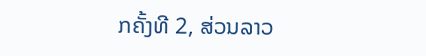ກຄັ້ງທີ 2, ສ່ວນລາວ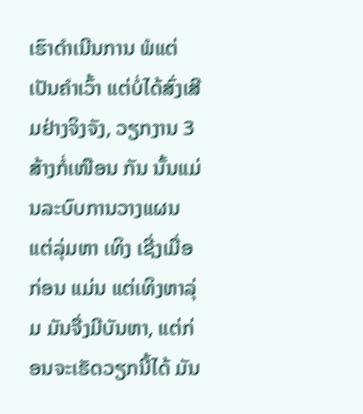ເຮົາດຳເນີນການ ພໍແຕ່ເປັນຄຳເວົ້າ ແຕ່ບໍ່ໄດ້ສົ່ງເສີມຢ່າງຈິງຈັງ, ວຽກງານ 3 ສ້າງກໍ່ເໜືອນ ກັນ ນັ້ນແມ່ນລະບົບການວາງແຜນ ແຕ່ລຸ່ມຫາ ເທິງ ເຊີ່ງເມື່ອກ່ອນ ແມ່ນ ແຕ່ເທິງຫາລຸ່ມ ມັນຈື່ງມີບັນຫາ, ແຕ່ກ່ອນຈະເຮັດວຽກນີ້ໄດ້ ມັນ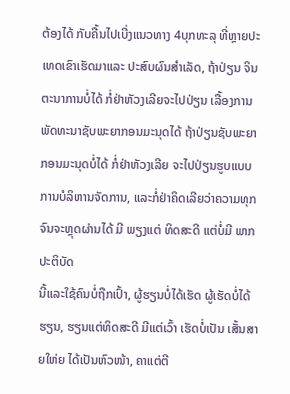ຕ້ອງໄດ້ ກັບຄື້ນໄປເບີ່ງແນວທາງ 4ບຸກທະລຸ ທີ່ຫຼາຍປະເທດເຂົາເຮັດມາແລະ ປະສົບຜົນສຳເລັດ, ຖ້າປ່ຽນ ຈິນຕະນາການບໍ່ໄດ້ ກໍ່ຢ່າຫັວງເລີຍຈະໄປປ່ຽນ ເລື້ອງການພັດທະນາຊັບພະຍາກອນມະນຸດໄດ້ ຖ້າປ່ຽນຊັບພະຍາກອນມະນຸດບໍ່ໄດ້ ກໍ່ຢ່າຫັວງເລີຍ ຈະໄປປ່ຽນຮູບແບບການບໍລິຫານຈັດການ, ແລະກໍ່ຢ່າຄິດເລີຍວ່າຄວາມທຸກຈົນຈະຫຼຸດຜ່ານໄດ້ ມີ ພຽງແຕ່ ທິດສະດີ ແຕ່ບໍ່ມີ ພາກປະຕິບັດ
ນີ້ແລະໃຊ້ຄົນບໍ່ຖືກເປົ້າ, ຜູ້ຮຽນບໍ່ໄດ້ເຮັດ ຜູ້ເຮັດບໍ່ໄດ້ຮຽນ, ຮຽນແຕ່ທິດສະດີ ມີແຕ່ເວົ້າ ເຮັດບໍ່ເປັນ ເສັ້ນສາຍໃຫ່ຍ ໄດ້ເປັນຫົວໜ້າ, ຄາແຕ່ຕີ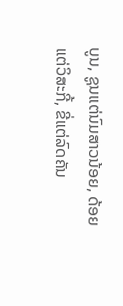ບູນ, ຊູນແຕ່ນົມສາວນ້ອຍ, ດ້ອຍແຕ່ວິສະກີ້, ຂີ່ແຕ່ລົດຄັນ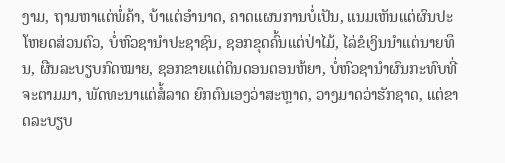ງາມ, ຖາມຫາແຕ່ພໍ່ຄ້າ, ບ້າແຕ່ອຳນາດ, ຄາດແຜນການບໍ່ເປັນ, ແນມເຫັນແຕ່ຜົນປະໂຫຍດສ່ວນຕົວ, ບໍ່ຫົວຊານໍາປະຊາຊົນ, ຊອກຂຸດຄົ້ນແຕ່ປ່າໄມ້, ໄລ່ຂໍເງິນນໍາແຕ່ນາຍທຶນ, ຜືນລະບຽບກົດໝາຍ, ຊອກຂາຍແຕ່ດິນດອນຕອນຫ້ຍາ, ບໍ່ຫົວຊານໍາຜົນກະທົບທີ່ຈະຕາມມາ, ພັດທະນາແຕ່ສໍ້ລາດ ຍົກຕົນເອງວ່າສະຫຼາດ, ວາງມາດວ່າຮັກຊາດ, ແຕ່ຂາດລະບຽບ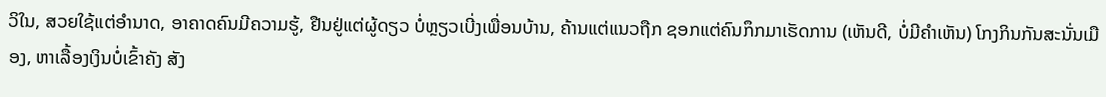ວິໃນ, ສວຍໃຊ້ແຕ່ອຳນາດ, ອາຄາດຄົນມີຄວາມຮູ້, ຢືນຢູ່ແຕ່ຜູ້ດຽວ ບໍ່ຫຼຽວເບີ່ງເພື່ອນບ້ານ, ຄ້ານແຕ່ແນວຖືກ ຊອກແຕ່ຄົນກຶກມາເຮັດການ (ເຫັນດີ, ບໍ່ມີຄຳເຫັນ) ໂກງກິນກັນສະນັ່ນເມືອງ, ຫາເລື້ອງເງິນບໍ່ເຂົ້າຄັງ ສັງ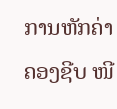ການຫັກຄ່າຄອງຊີບ ໜີ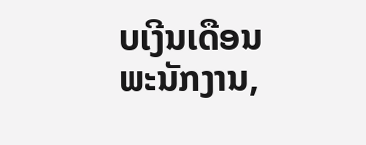ບເງີນເດືອນພະນັກງານ,